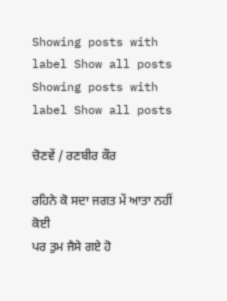Showing posts with label Show all posts
Showing posts with label Show all posts

ਚੋਣਵੇਂ / ਰਣਬੀਰ ਕੌਰ

ਰਹਿਨੇ ਕੋ ਸਦਾ ਜਗਤ ਮੇਂ ਆਤਾ ਨਹੀਂ ਕੋਈ
ਪਰ ਤੁਮ ਜੈਸੇ ਗਏ ਹੋ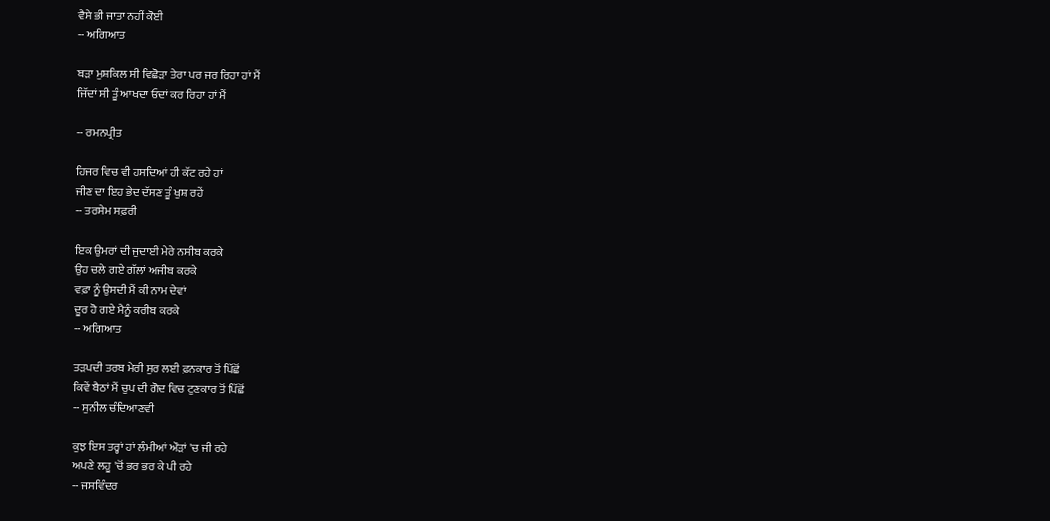ਵੈਸੇ ਭੀ ਜਾਤਾ ਨਹੀਂ ਕੋਈ
-- ਅਗਿਆਤ

ਬੜਾ ਮੁਸ਼ਕਿਲ ਸੀ ਵਿਛੋੜਾ ਤੇਰਾ ਪਰ ਜਰ ਰਿਹਾ ਹਾਂ ਮੈਂ
ਜਿੱਦਾਂ ਸੀ ਤੂੰ ਆਖਦਾ ਓਦਾਂ ਕਰ ਰਿਹਾ ਹਾਂ ਮੈਂ

-- ਰਮਨਪ੍ਰੀਤ

ਹਿਜਰ ਵਿਚ ਵੀ ਹਸਦਿਆਂ ਹੀ ਕੱਟ ਰਹੇ ਹਾਂ
ਜੀਣ ਦਾ ਇਹ ਭੇਦ ਦੱਸਣ ਤੂੰ ਖੁਸ਼ ਰਹੇਂ
-- ਤਰਸੇਮ ਸਫ਼ਰੀ

ਇਕ ਉਮਰਾਂ ਦੀ ਜੁਦਾਈ ਮੇਰੇ ਨਸੀਬ ਕਰਕੇ
ਉਹ ਚਲੇ ਗਏ ਗੱਲਾਂ ਅਜੀਬ ਕਰਕੇ
ਵਫ਼ਾ ਨੂੰ ਉਸਦੀ ਮੈਂ ਕੀ ਨਾਮ ਦੇਵਾਂ
ਦੂਰ ਹੋ ਗਏ ਮੈਨੂੰ ਕਰੀਬ ਕਰਕੇ
-- ਅਗਿਆਤ

ਤੜਪਦੀ ਤਰਬ ਮੇਰੀ ਸੁਰ ਲਈ ਫ਼ਨਕਾਰ ਤੋਂ ਪਿੱਛੋਂ
ਕਿਵੇਂ ਬੈਠਾਂ ਮੈਂ ਚੁਪ ਦੀ ਗੋਦ ਵਿਚ ਟੁਣਕਾਰ ਤੋਂ ਪਿੱਛੋਂ
-- ਸੁਨੀਲ ਚੰਦਿਆਣਵੀ

ਕੁਝ ਇਸ ਤਰ੍ਹਾਂ ਹਾਂ ਲੰਮੀਆਂ ਔੜਾਂ 'ਚ ਜੀ ਰਹੇ
ਅਪਣੇ ਲਹੂ 'ਚੋਂ ਭਰ ਭਰ ਕੇ ਪੀ ਰਹੇ
-- ਜਸਵਿੰਦਰ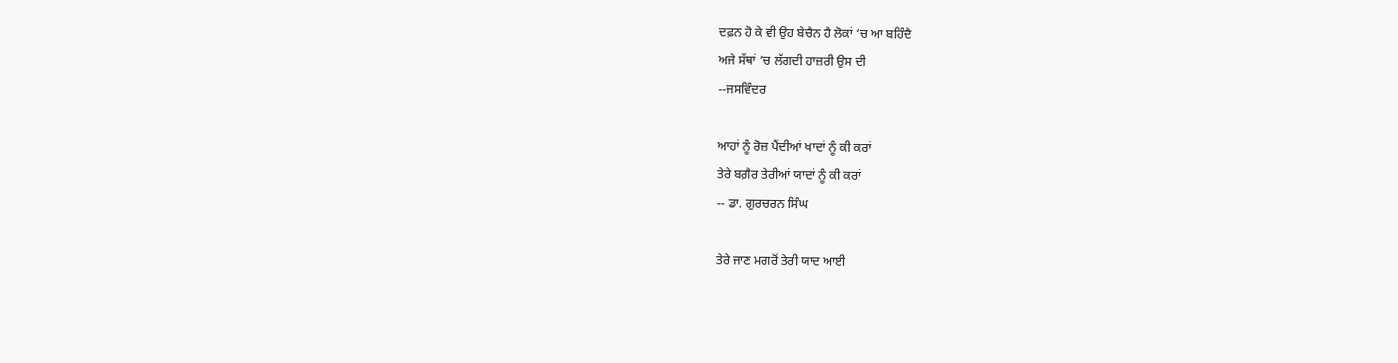ਦਫ਼ਨ ਹੋ ਕੇ ਵੀ ਉਹ ਬੇਚੈਨ ਹੈ ਲੋਕਾਂ ‘ਚ ਆ ਬਹਿੰਦੈ
ਅਜੇ ਸੱਥਾਂ ‘ਚ ਲੱਗਦੀ ਹਾਜ਼ਰੀ ਉਸ ਦੀ
--ਜਸਵਿੰਦਰ

ਆਹਾਂ ਨੂੰ ਰੋਜ਼ ਪੈਂਦੀਆਂ ਖਾਦਾਂ ਨੂੰ ਕੀ ਕਰਾਂ
ਤੇਰੇ ਬਗ਼ੈਰ ਤੇਰੀਆਂ ਯਾਦਾਂ ਨੂੰ ਕੀ ਕਰਾਂ
-- ਡਾ. ਗੁਰਚਰਨ ਸਿੰਘ

ਤੇਰੇ ਜਾਣ ਮਗਰੋਂ ਤੇਰੀ ਯਾਦ ਆਈ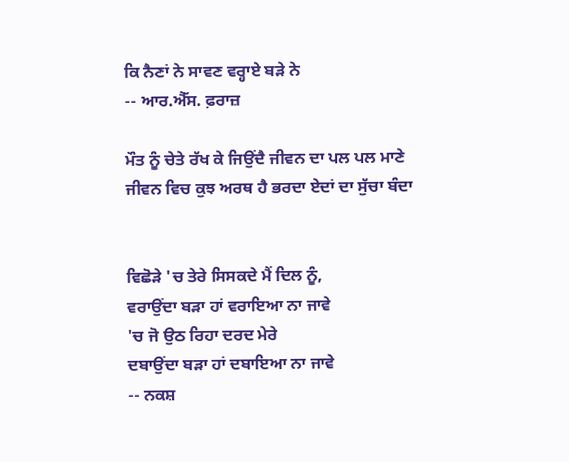ਕਿ ਨੈਣਾਂ ਨੇ ਸਾਵਣ ਵਰ੍ਹਾਏ ਬੜੇ ਨੇ
-- ਆਰ.ਐੱਸ. ਫ਼ਰਾਜ਼

ਮੌਤ ਨੂੰ ਚੇਤੇ ਰੱਖ ਕੇ ਜਿਉਂਦੈ ਜੀਵਨ ਦਾ ਪਲ ਪਲ ਮਾਣੇ
ਜੀਵਨ ਵਿਚ ਕੁਝ ਅਰਥ ਹੈ ਭਰਦਾ ਏਦਾਂ ਦਾ ਸੁੱਚਾ ਬੰਦਾ


ਵਿਛੋੜੇ 'ਚ ਤੇਰੇ ਸਿਸਕਦੇ ਮੈਂ ਦਿਲ ਨੂੰ,
ਵਰਾਉਂਦਾ ਬੜਾ ਹਾਂ ਵਰਾਇਆ ਨਾ ਜਾਵੇ
'ਚ ਜੋ ਉਠ ਰਿਹਾ ਦਰਦ ਮੇਰੇ
ਦਬਾਉਂਦਾ ਬੜਾ ਹਾਂ ਦਬਾਇਆ ਨਾ ਜਾਵੇ
-- ਨਕਸ਼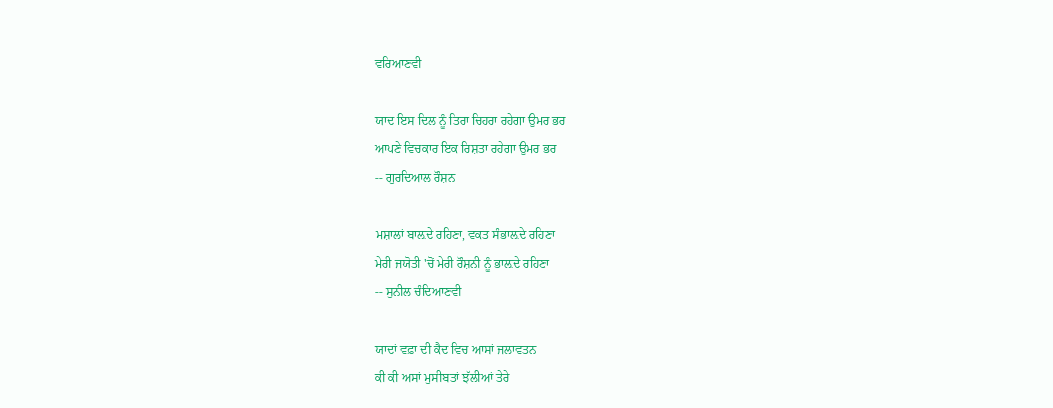ਵਰਿਆਣਵੀ

ਯਾਦ ਇਸ ਦਿਲ ਨੂੰ ਤਿਰਾ ਚਿਹਰਾ ਰਹੇਗਾ ਉਮਰ ਭਰ
ਆਪਣੇ ਵਿਚਕਾਰ ਇਕ ਰਿਸ਼ਤਾ ਰਹੇਗਾ ਉਮਰ ਭਰ
-- ਗੁਰਦਿਆਲ ਰੌਸ਼ਨ

ਮਸ਼ਾਲਾਂ ਬਾਲ਼ਦੇ ਰਹਿਣਾ, ਵਕਤ ਸੰਭਾਲ਼ਦੇ ਰਹਿਣਾ
ਮੇਰੀ ਜਯੋਤੀ 'ਚੋਂ ਮੇਰੀ ਰੌਸ਼ਨੀ ਨੂੰ ਭਾਲ਼ਦੇ ਰਹਿਣਾ
-- ਸੁਨੀਲ ਚੰਦਿਆਣਵੀ

ਯਾਦਾਂ ਵਫ਼ਾ ਦੀ ਕੈਦ ਵਿਚ ਆਸਾਂ ਜਲਾਵਤਨ
ਕੀ ਕੀ ਅਸਾਂ ਮੁਸੀਬਤਾਂ ਝੱਲੀਆਂ ਤੇਰੇ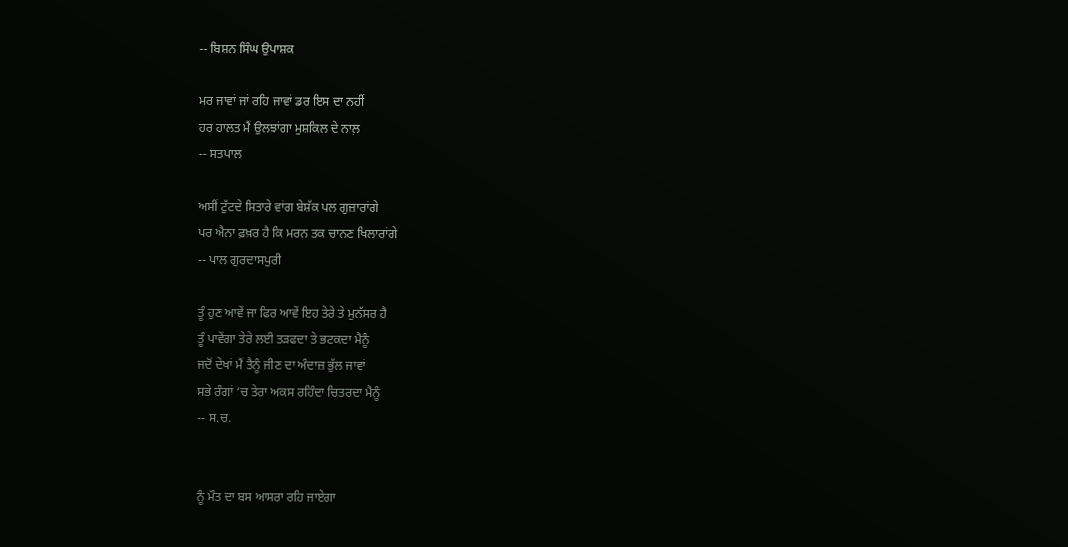-- ਬਿਸ਼ਨ ਸਿੰਘ ਉਪਾਸ਼ਕ

ਮਰ ਜਾਵਾਂ ਜਾਂ ਰਹਿ ਜਾਵਾਂ ਡਰ ਇਸ ਦਾ ਨਹੀਂ
ਹਰ ਹਾਲਤ ਮੈਂ ਉਲਝਾਂਗਾ ਮੁਸ਼ਕਿਲ ਦੇ ਨਾਲ਼
-- ਸਤਪਾਲ

ਅਸੀਂ ਟੁੱਟਦੇ ਸਿਤਾਰੇ ਵਾਂਗ ਬੇਸ਼ੱਕ ਪਲ ਗੁਜ਼ਾਰਾਂਗੇ
ਪਰ ਐਨਾ ਫ਼ਖ਼ਰ ਹੈ ਕਿ ਮਰਨ ਤਕ ਚਾਨਣ ਖਿਲਾਰਾਂਗੇ
-- ਪਾਲ ਗੁਰਦਾਸਪੁਰੀ

ਤੂੰ ਹੁਣ ਆਵੇਂ ਜਾ ਫਿਰ ਆਵੇਂ ਇਹ ਤੇਰੇ ਤੇ ਮੁਨੱਸਰ ਹੈ
ਤੂੰ ਪਾਵੇਂਗਾ ਤੇਰੇ ਲਈ ਤੜਫਦਾ ਤੇ ਭਟਕਦਾ ਮੈਨੂੰ
ਜਦੋਂ ਦੇਖਾਂ ਮੈਂ ਤੈਨੂੰ ਜੀਣ ਦਾ ਅੰਦਾਜ਼ ਭੁੱਲ ਜਾਵਾਂ
ਸਭੇ ਰੰਗਾਂ ‘ਚ ਤੇਰਾ ਅਕਸ ਰਹਿੰਦਾ ਚਿਤਰਦਾ ਮੈਨੂੰ
-- ਸ.ਚ.


ਨੂੰ ਮੌਤ ਦਾ ਬਸ ਆਸਰਾ ਰਹਿ ਜਾਏਗਾ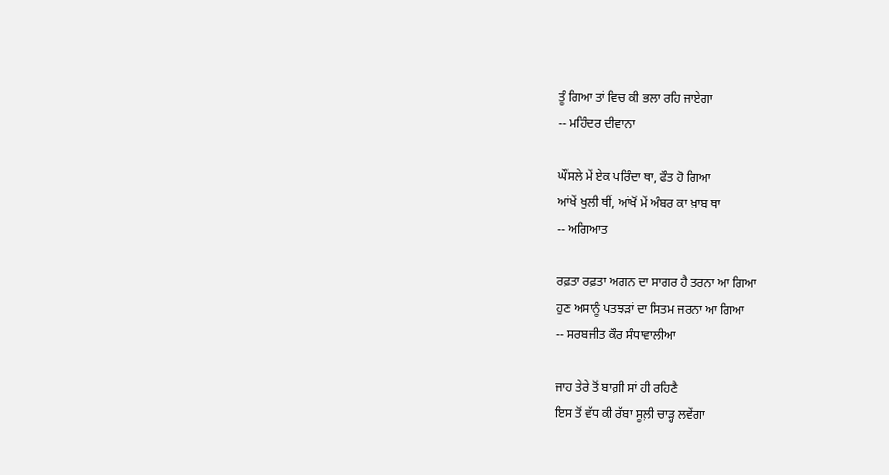ਤੂੰ ਗਿਆ ਤਾਂ ਵਿਚ ਕੀ ਭਲਾ ਰਹਿ ਜਾਏਗਾ
-- ਮਹਿੰਦਰ ਦੀਵਾਨਾ

ਘੌਂਸਲੇ ਮੇਂ ਏਕ ਪਰਿੰਦਾ ਥਾ, ਫੌਤ ਹੋ ਗਿਆ
ਆਂਖੇਂ ਖੁਲੀ ਥੀਂ, ਆਂਖੋਂ ਮੇਂ ਅੰਬਰ ਕਾ ਖ਼ਾਬ ਥਾ
-- ਅਗਿਆਤ

ਰਫ਼ਤਾ ਰਫ਼ਤਾ ਅਗਨ ਦਾ ਸਾਗਰ ਹੈ ਤਰਨਾ ਆ ਗਿਆ
ਹੁਣ ਅਸਾਨੂੰ ਪਤਝੜਾਂ ਦਾ ਸਿਤਮ ਜਰਨਾ ਆ ਗਿਆ
-- ਸਰਬਜੀਤ ਕੌਰ ਸੰਧਾਵਾਲੀਆ

ਜਾਹ ਤੇਰੇ ਤੋਂ ਬਾਗ਼ੀ ਸਾਂ ਹੀ ਰਹਿਣੈ
ਇਸ ਤੋਂ ਵੱਧ ਕੀ ਰੱਬਾ ਸੂਲ਼ੀ ਚਾੜ੍ਹ ਲਵੇਂਗਾ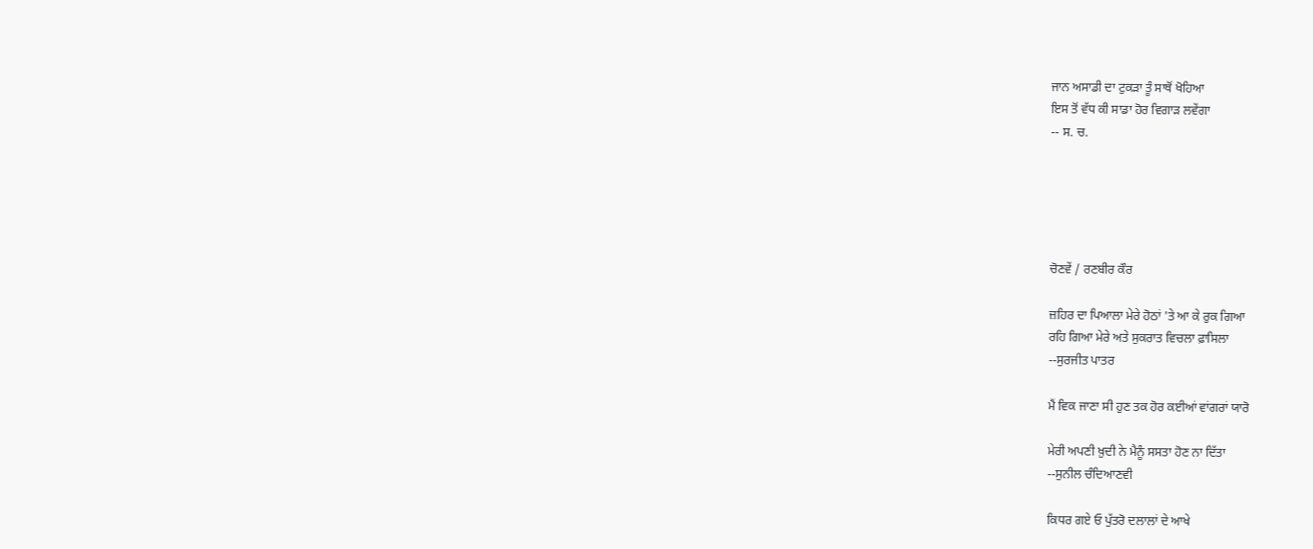ਜਾਨ ਅਸਾਡੀ ਦਾ ਟੁਕੜਾ ਤੂੰ ਸਾਥੋਂ ਖੋਹਿਆ
ਇਸ ਤੋਂ ਵੱਧ ਕੀ ਸਾਡਾ ਹੋਰ ਵਿਗਾੜ ਲਵੇਂਗਾ
-- ਸ. ਚ.





ਚੋਣਵੇਂ / ਰਣਬੀਰ ਕੌਰ

ਜ਼ਹਿਰ ਦਾ ਪਿਆਲਾ ਮੇਰੇ ਹੋਠਾਂ 'ਤੇ ਆ ਕੇ ਰੁਕ ਗਿਆ
ਰਹਿ ਗਿਆ ਮੇਰੇ ਅਤੇ ਸੁਕਰਾਤ ਵਿਚਲਾ ਫ਼ਾਸਿਲਾ
--ਸੁਰਜੀਤ ਪਾਤਰ

ਮੈਂ ਵਿਕ ਜਾਣਾ ਸੀ ਹੁਣ ਤਕ ਹੋਰ ਕਈਆਂ ਵਾਂਗਰਾਂ ਯਾਰੋ

ਮੇਰੀ ਅਪਣੀ ਖ਼ੁਦੀ ਨੇ ਮੈਨੂੰ ਸਸਤਾ ਹੋਣ ਨਾ ਦਿੱਤਾ
--ਸੁਨੀਲ ਚੰਦਿਆਣਵੀ

ਕਿਧਰ ਗਏ ਓ ਪੁੱਤਰੋ ਦਲਾਲਾਂ ਦੇ ਆਖੇ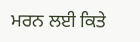ਮਰਨ ਲਈ ਕਿਤੇ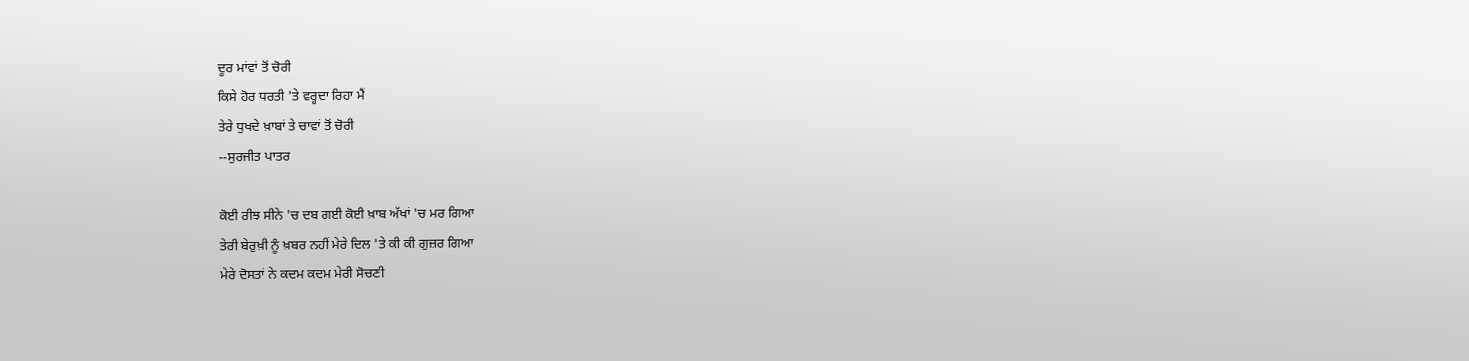ਦੂਰ ਮਾਂਵਾਂ ਤੋਂ ਚੋਰੀ
ਕਿਸੇ ਹੋਰ ਧਰਤੀ 'ਤੇ ਵਰ੍ਹਦਾ ਰਿਹਾ ਮੈਂ
ਤੇਰੇ ਧੁਖਦੇ ਖ਼ਾਬਾਂ ਤੇ ਚਾਵਾਂ ਤੋਂ ਚੋਰੀ
--ਸੁਰਜੀਤ ਪਾਤਰ

ਕੋਈ ਰੀਝ ਸੀਨੇ 'ਚ ਦਬ ਗਈ ਕੋਈ ਖ਼ਾਬ ਅੱਖਾਂ 'ਚ ਮਰ ਗਿਆ
ਤੇਰੀ ਬੇਰੁਖ਼ੀ ਨੂੰ ਖ਼ਬਰ ਨਹੀਂ ਮੇਰੇ ਦਿਲ 'ਤੇ ਕੀ ਕੀ ਗੁਜ਼ਰ ਗਿਆ
ਮੇਰੇ ਦੋਸਤਾਂ ਨੇ ਕਦਮ ਕਦਮ ਮੇਰੀ ਸੋਚਣੀ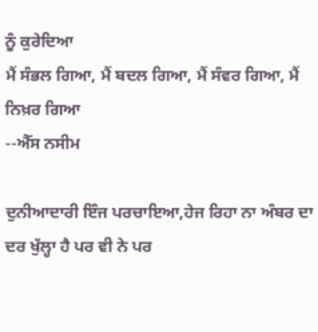ਨੂੰ ਕੁਰੇਦਿਆ
ਮੈਂ ਸੰਭਲ ਗਿਆ, ਮੈਂ ਬਦਲ ਗਿਆ, ਮੈਂ ਸੰਵਰ ਗਿਆ, ਮੈਂ ਨਿਖ਼ਰ ਗਿਆ
--ਐੱਸ ਨਸੀਮ

ਦੁਨੀਆਦਾਰੀ ਇੰਜ ਪਰਚਾਇਆ,ਹੇਜ ਰਿਹਾ ਨਾ ਅੰਬਰ ਦਾ
ਦਰ ਖੁੱਲ੍ਹਾ ਹੈ ਪਰ ਵੀ ਨੇ ਪਰ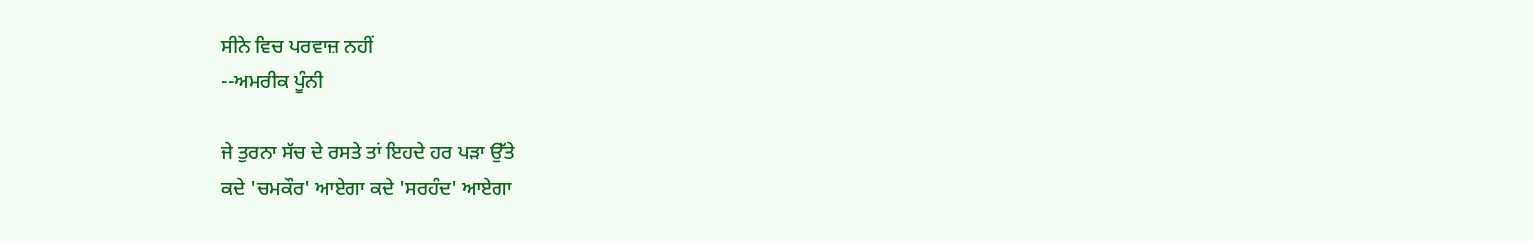ਸੀਨੇ ਵਿਚ ਪਰਵਾਜ਼ ਨਹੀਂ
--ਅਮਰੀਕ ਪੂੰਨੀ

ਜੇ ਤੁਰਨਾ ਸੱਚ ਦੇ ਰਸਤੇ ਤਾਂ ਇਹਦੇ ਹਰ ਪੜਾ ਉੱਤੇ
ਕਦੇ 'ਚਮਕੌਰ' ਆਏਗਾ ਕਦੇ 'ਸਰਹੰਦ' ਆਏਗਾ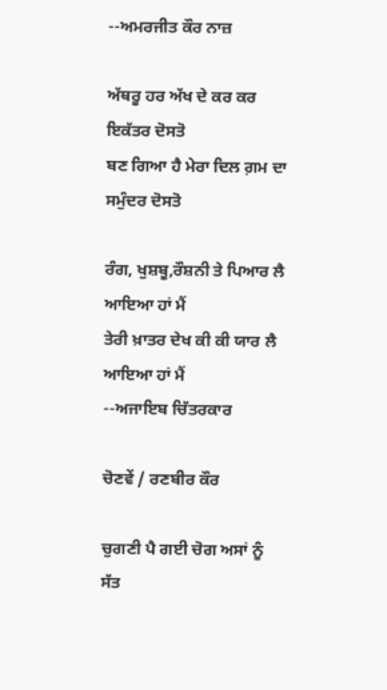--ਅਮਰਜੀਤ ਕੌਰ ਨਾਜ਼

ਅੱਥਰੂ ਹਰ ਅੱਖ ਦੇ ਕਰ ਕਰ ਇਕੱਤਰ ਦੋਸਤੋ
ਬਣ ਗਿਆ ਹੈ ਮੇਰਾ ਦਿਲ ਗ਼ਮ ਦਾ ਸਮੁੰਦਰ ਦੋਸਤੋ

ਰੰਗ, ਖੁਸ਼ਬੂ,ਰੌਸ਼ਨੀ ਤੇ ਪਿਆਰ ਲੈ ਆਇਆ ਹਾਂ ਮੈਂ
ਤੇਰੀ ਖ਼ਾਤਰ ਦੇਖ ਕੀ ਕੀ ਯਾਰ ਲੈ ਆਇਆ ਹਾਂ ਮੈਂ
--ਅਜਾਇਬ ਚਿੱਤਰਕਾਰ

ਚੋਣਵੇਂ / ਰਣਬੀਰ ਕੌਰ

ਚੁਗਣੀ ਪੈ ਗਈ ਚੋਗ ਅਸਾਂ ਨੂੰ ਸੱਤ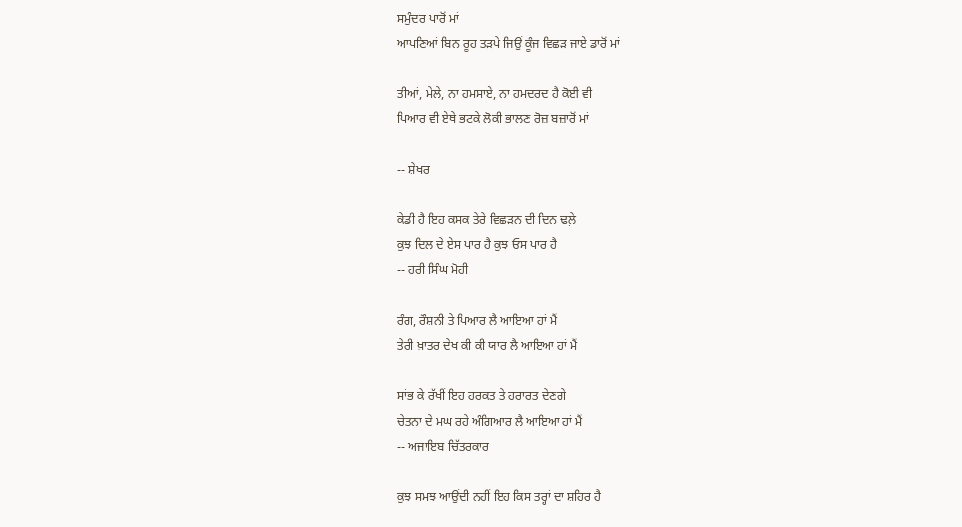ਸਮੁੰਦਰ ਪਾਰੋਂ ਮਾਂ
ਆਪਣਿਆਂ ਬਿਨ ਰੂਹ ਤੜਪੇ ਜਿਉਂ ਕੂੰਜ ਵਿਛੜ ਜਾਏ ਡਾਰੋਂ ਮਾਂ

ਤੀਆਂ, ਮੇਲੇ, ਨਾ ਹਮਸਾਏ, ਨਾ ਹਮਦਰਦ ਹੈ ਕੋਈ ਵੀ
ਪਿਆਰ ਵੀ ਏਥੇ ਭਟਕੇ ਲੋਕੀ ਭਾਲਣ ਰੋਜ਼ ਬਜ਼ਾਰੋਂ ਮਾਂ

-- ਸ਼ੇਖਰ

ਕੇਡੀ ਹੈ ਇਹ ਕਸਕ ਤੇਰੇ ਵਿਛੜਨ ਦੀ ਦਿਨ ਢਲ਼ੇ
ਕੁਝ ਦਿਲ ਦੇ ਏਸ ਪਾਰ ਹੈ ਕੁਝ ਓਸ ਪਾਰ ਹੈ
-- ਹਰੀ ਸਿੰਘ ਮੋਹੀ

ਰੰਗ, ਰੌਸ਼ਨੀ ਤੇ ਪਿਆਰ ਲੈ ਆਇਆ ਹਾਂ ਮੈਂ
ਤੇਰੀ ਖ਼ਾਤਰ ਦੇਖ ਕੀ ਕੀ ਯਾਰ ਲੈ ਆਇਆ ਹਾਂ ਮੈਂ

ਸਾਂਭ ਕੇ ਰੱਖੀਂ ਇਹ ਹਰਕਤ ਤੇ ਹਰਾਰਤ ਦੇਣਗੇ
ਚੇਤਨਾ ਦੇ ਮਘ ਰਹੇ ਅੰਗਿਆਰ ਲੈ ਆਇਆ ਹਾਂ ਮੈਂ
-- ਅਜਾਇਬ ਚਿੱਤਰਕਾਰ

ਕੁਝ ਸਮਝ ਆਉਂਦੀ ਨਹੀਂ ਇਹ ਕਿਸ ਤਰ੍ਹਾਂ ਦਾ ਸ਼ਹਿਰ ਹੈ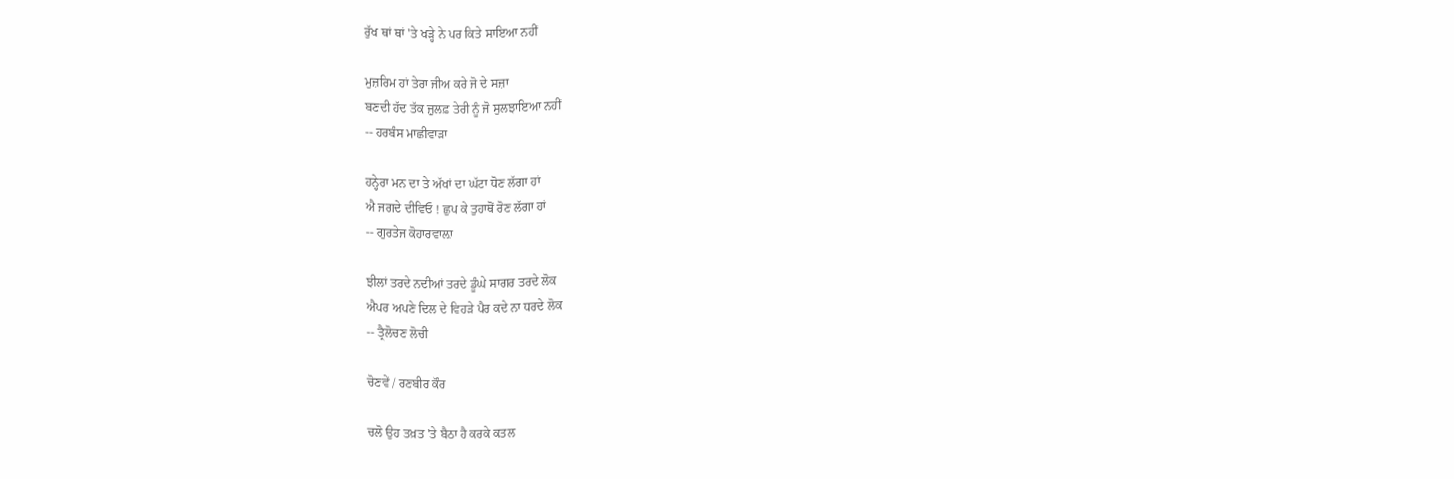ਰੁੱਖ ਥਾਂ ਥਾਂ 'ਤੇ ਖੜ੍ਹੇ ਨੇ ਪਰ ਕਿਤੇ ਸਾਇਆ ਨਹੀਂ

ਮੁਜ਼ਰਿਮ ਹਾਂ ਤੇਰਾ ਜੀਅ ਕਰੇ ਜੋ ਦੇ ਸਜ਼ਾ
ਬਣਦੀ ਹੱਦ ਤੱਕ ਜ਼ੁਲਫ਼ ਤੇਰੀ ਨੂੰ ਜੋ ਸੁਲਝਾਇਆ ਨਹੀਂ
-- ਹਰਬੰਸ ਮਾਛੀਵਾੜਾ

ਹਨ੍ਹੇਰਾ ਮਨ ਦਾ ਤੇ ਅੱਖਾਂ ਦਾ ਘੱਟਾ ਧੋਣ ਲੱਗਾ ਹਾਂ
ਐ ਜਗਦੇ ਦੀਵਿਓ ! ਛੁਪ ਕੇ ਤੁਹਾਥੋਂ ਰੋਣ ਲੱਗਾ ਹਾਂ
-- ਗੁਰਤੇਜ ਕੋਹਾਰਵਾਲ਼ਾ

ਝੀਲਾਂ ਤਰਦੇ ਨਦੀਆਂ ਤਰਦੇ ਡੂੰਘੇ ਸਾਗਰ ਤਰਦੇ ਲੋਕ
ਐਪਰ ਅਪਣੇ ਦਿਲ ਦੇ ਵਿਹੜੇ ਪੈਰ ਕਦੇ ਨਾ ਧਰਦੇ ਲੋਕ
-- ਤ੍ਰੈਲੋਚਣ ਲੋਚੀ

ਚੋਣਵੇਂ / ਰਣਬੀਰ ਕੌਰ

ਚਲੋ ਉਹ ਤਖ਼ਤ 'ਤੇ ਬੈਠਾ ਹੈ ਕਰਕੇ ਕਤਲ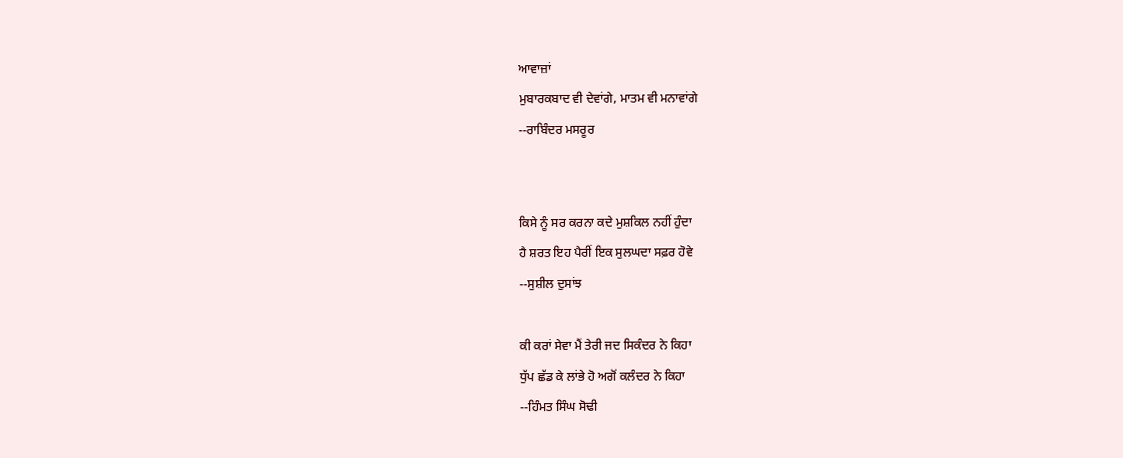ਆਵਾਜ਼ਾਂ
ਮੁਬਾਰਕਬਾਦ ਵੀ ਦੇਵਾਂਗੇ, ਮਾਤਮ ਵੀ ਮਨਾਵਾਂਗੇ
--ਰਾਬਿੰਦਰ ਮਸਰੂਰ


ਕਿਸੇ ਨੂੰ ਸਰ ਕਰਨਾ ਕਦੇ ਮੁਸ਼ਕਿਲ ਨਹੀਂ ਹੁੰਦਾ
ਹੈ ਸ਼ਰਤ ਇਹ ਪੈਰੀਂ ਇਕ ਸੁਲਘਦਾ ਸਫ਼ਰ ਹੋਵੇ
--ਸੁਸ਼ੀਲ ਦੁਸਾਂਝ

ਕੀ ਕਰਾਂ ਸੇਵਾ ਮੈਂ ਤੇਰੀ ਜਦ ਸਿਕੰਦਰ ਨੇ ਕਿਹਾ
ਧੁੱਪ ਛੱਡ ਕੇ ਲਾਂਭੇ ਹੋ ਅਗੋਂ ਕਲੰਦਰ ਨੇ ਕਿਹਾ
--ਹਿੰਮਤ ਸਿੰਘ ਸੋਢੀ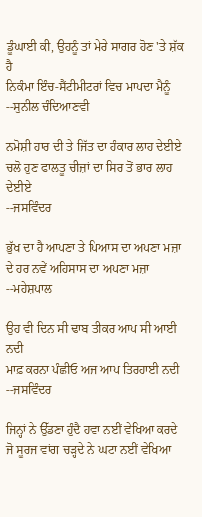ਡੂੰਘਾਈ ਕੀ, ਉਹਨੂੰ ਤਾਂ ਮੇਰੇ ਸਾਗਰ ਹੋਣ 'ਤੇ ਸ਼ੱਕ ਹੈ
ਨਿਕੰਮਾ ਇੰਚ-ਸੈਂਟੀਮੀਟਰਾਂ ਵਿਚ ਮਾਪਦਾ ਮੈਨੂੰ
--ਸੁਨੀਲ ਚੰਦਿਆਣਵੀ

ਨਮੋਸ਼ੀ ਹਾਰ ਦੀ ਤੇ ਜਿੱਤ ਦਾ ਹੰਕਾਰ ਲਾਹ ਦੇਈਏ
ਚਲੋ ਹੁਣ ਫਾਲਤੂ ਚੀਜ਼ਾਂ ਦਾ ਸਿਰ ਤੋਂ ਭਾਰ ਲਾਹ ਦੇਈਏ
--ਜਸਵਿੰਦਰ

ਭੁੱਖ ਦਾ ਹੈ ਆਪਣਾ ਤੇ ਪਿਆਸ ਦਾ ਅਪਣਾ ਮਜ਼ਾ
ਦੇ ਹਰ ਨਵੇਂ ਅਹਿਸਾਸ ਦਾ ਅਪਣਾ ਮਜ਼ਾ
--ਮਹੇਸ਼ਪਾਲ

ਉਹ ਵੀ ਦਿਨ ਸੀ ਢਾਬ ਤੀਕਰ ਆਪ ਸੀ ਆਈ ਨਦੀ
ਮਾਫ਼ ਕਰਨਾ ਪੰਛੀਓ ਅਜ ਆਪ ਤਿਰਹਾਈ ਨਦੀ
--ਜਸਵਿੰਦਰ

ਜਿਨ੍ਹਾਂ ਨੇ ਉੱਡਣਾ ਹੁੰਦੈ ਹਵਾ ਨਈਂ ਵੇਖਿਆ ਕਰਦੇ
ਜੋ ਸੂਰਜ ਵਾਂਗ ਚੜ੍ਹਦੇ ਨੇ ਘਟਾ ਨਈਂ ਵੇਖਿਆ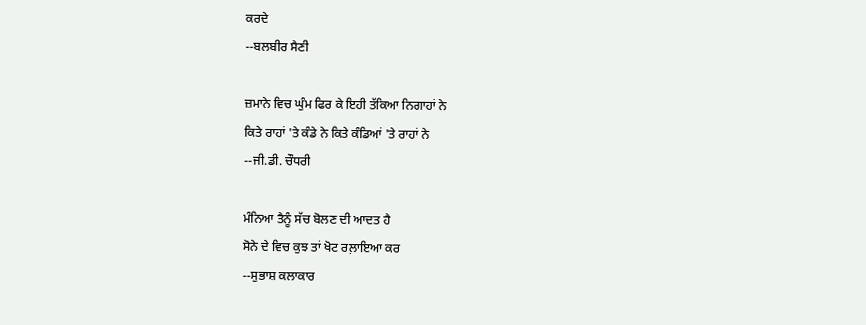ਕਰਦੇ
--ਬਲਬੀਰ ਸੈਣੀ

ਜ਼ਮਾਨੇ ਵਿਚ ਘੁੰਮ ਫਿਰ ਕੇ ਇਹੀ ਤੱਕਿਆ ਨਿਗਾਹਾਂ ਨੇ
ਕਿਤੇ ਰਾਹਾਂ 'ਤੇ ਕੰਡੇ ਨੇ ਕਿਤੇ ਕੰਡਿਆਂ 'ਤੇ ਰਾਹਾਂ ਨੇ
--ਜੀ.ਡੀ. ਚੌਧਰੀ

ਮੰਨਿਆ ਤੈਨੂੰ ਸੱਚ ਬੋਲਣ ਦੀ ਆਦਤ ਹੈ
ਸੋਨੇ ਦੇ ਵਿਚ ਕੁਝ ਤਾਂ ਖੋਟ ਰਲ਼ਾਇਆ ਕਰ
--ਸੁਭਾਸ਼ ਕਲਾਕਾਰ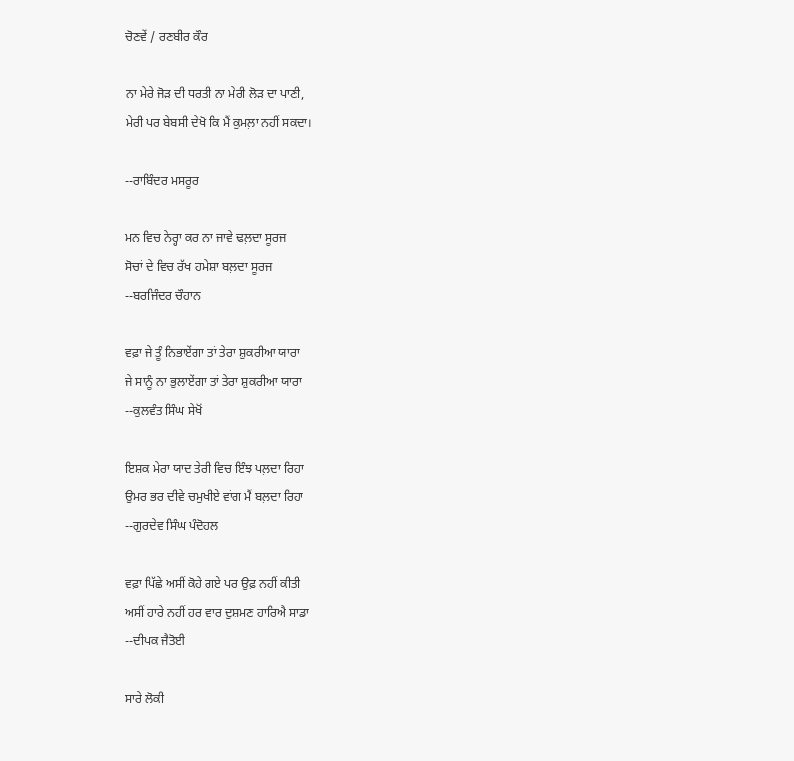ਚੋਣਵੇਂ / ਰਣਬੀਰ ਕੌਰ

ਨਾ ਮੇਰੇ ਜੋੜ ਦੀ ਧਰਤੀ ਨਾ ਮੇਰੀ ਲੋੜ ਦਾ ਪਾਣੀ,
ਮੇਰੀ ਪਰ ਬੇਬਸੀ ਦੇਖੋ ਕਿ ਮੈਂ ਕੁਮਲ਼ਾ ਨਹੀਂ ਸਕਦਾ।

--ਰਾਬਿੰਦਰ ਮਸਰੂਰ

ਮਨ ਵਿਚ ਨੇਰ੍ਹਾ ਕਰ ਨਾ ਜਾਵੇ ਢਲ਼ਦਾ ਸੂਰਜ
ਸੋਚਾਂ ਦੇ ਵਿਚ ਰੱਖ ਹਮੇਸ਼ਾ ਬਲ਼ਦਾ ਸੂਰਜ
--ਬਰਜਿੰਦਰ ਚੌਹਾਨ

ਵਫ਼ਾ ਜੇ ਤੂੰ ਨਿਭਾਏਂਗਾ ਤਾਂ ਤੇਰਾ ਸ਼ੁਕਰੀਆ ਯਾਰਾ
ਜੇ ਸਾਨੂੰ ਨਾ ਭੁਲਾਏਂਗਾ ਤਾਂ ਤੇਰਾ ਸ਼ੁਕਰੀਆ ਯਾਰਾ
--ਕੁਲਵੰਤ ਸਿੰਘ ਸੇਖੋਂ

ਇਸ਼ਕ ਮੇਰਾ ਯਾਦ ਤੇਰੀ ਵਿਚ ਇੰਝ ਪਲ਼ਦਾ ਰਿਹਾ
ਉਮਰ ਭਰ ਦੀਵੇ ਚਮੁਖੀਏ ਵਾਂਗ ਮੈਂ ਬਲ਼ਦਾ ਰਿਹਾ
--ਗੁਰਦੇਵ ਸਿੰਘ ਪੰਦੋਹਲ

ਵਫ਼ਾ ਪਿੱਛੇ ਅਸੀਂ ਕੋਹੇ ਗਏ ਪਰ ਉਫ਼ ਨਹੀਂ ਕੀਤੀ
ਅਸੀਂ ਹਾਰੇ ਨਹੀਂ ਹਰ ਵਾਰ ਦੁਸ਼ਮਣ ਹਾਰਿਐ ਸਾਡਾ
--ਦੀਪਕ ਜੈਤੋਈ

ਸਾਰੇ ਲੋਕੀ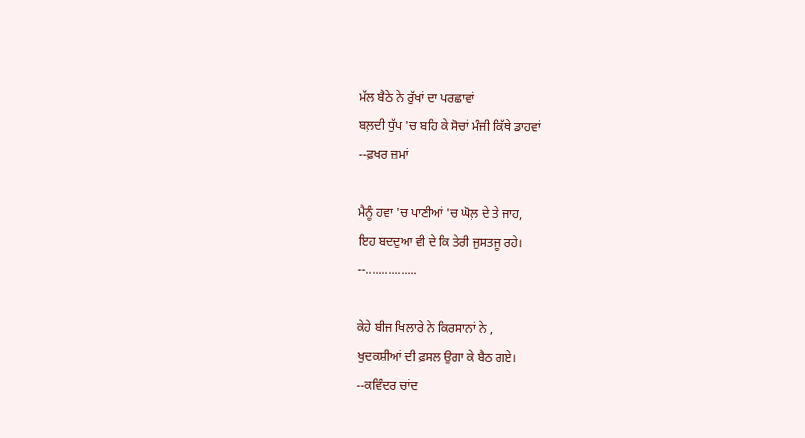ਮੱਲ ਬੈਠੇ ਨੇ ਰੁੱਖਾਂ ਦਾ ਪਰਛਾਵਾਂ
ਬਲ਼ਦੀ ਧੁੱਪ 'ਚ ਬਹਿ ਕੇ ਸੋਚਾਂ ਮੰਜੀ ਕਿੱਥੇ ਡਾਹਵਾਂ
--ਫ਼ਖਰ ਜ਼ਮਾਂ

ਮੈਨੂੰ ਹਵਾ 'ਚ ਪਾਣੀਆਂ 'ਚ ਘੋਲ਼ ਦੇ ਤੇ ਜਾਹ,
ਇਹ ਬਦਦੁਆ ਵੀ ਦੇ ਕਿ ਤੇਰੀ ਜੁਸਤਜੂ ਰਹੇ।
--................

ਕੇਹੇ ਬੀਜ ਖਿਲਾਰੇ ਨੇ ਕਿਰਸਾਨਾਂ ਨੇ ,
ਖੁਦਕਸ਼ੀਆਂ ਦੀ ਫ਼ਸਲ ਉਗਾ ਕੇ ਬੈਠ ਗਏ।
--ਕਵਿੰਦਰ ਚਾਂਦ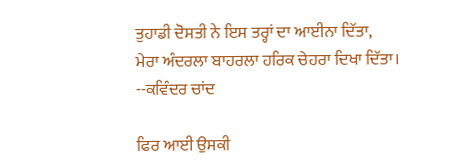ਤੁਹਾਡੀ ਦੋਸਤੀ ਨੇ ਇਸ ਤਰ੍ਹਾਂ ਦਾ ਆਈਨਾ ਦਿੱਤਾ,
ਮੇਰਾ ਅੰਦਰਲਾ ਬਾਹਰਲਾ ਹਰਿਕ ਚੇਹਰਾ ਦਿਖਾ ਦਿੱਤਾ।
--ਕਵਿੰਦਰ ਚਾਂਦ

ਫਿਰ ਆਈ ਉਸਕੀ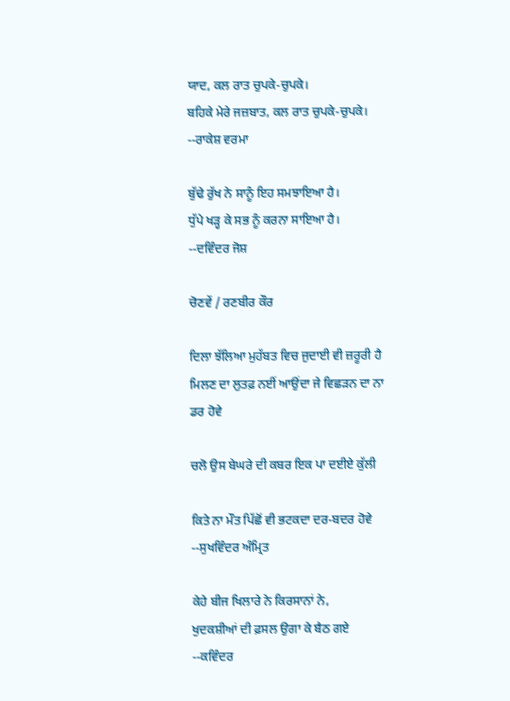ਯਾਦ, ਕਲ ਰਾਤ ਚੁਪਕੇ-ਚੁਪਕੇ।
ਬਹਿਕੇ ਮੇਰੇ ਜਜ਼ਬਾਤ, ਕਲ ਰਾਤ ਚੁਪਕੇ-ਚੁਪਕੇ।
--ਰਾਕੇਸ਼ ਵਰਮਾ

ਬੁੱਢੇ ਰੁੱਖ ਨੇ ਸਾਨੂੰ ਇਹ ਸਮਝਾਇਆ ਹੈ।
ਧੁੱਪੇ ਖੜ੍ਹ ਕੇ ਸਭ ਨੂੰ ਕਰਨਾ ਸਾਇਆ ਹੈ।
--ਦਵਿੰਦਰ ਜੋਸ਼

ਚੋਣਵੇਂ / ਰਣਬੀਰ ਕੌਰ

ਦਿਲਾ ਝੱਲਿਆ ਮੁਹੱਬਤ ਵਿਚ ਜੁਦਾਈ ਵੀ ਜ਼ਰੂਰੀ ਹੈ
ਮਿਲਣ ਦਾ ਲੁਤਫ਼ ਨਈਂ ਆਉਂਦਾ ਜੇ ਵਿਛੜਨ ਦਾ ਨਾ ਡਰ ਹੋਵੇ

ਚਲੋ ਉਸ ਬੇਘਰੇ ਦੀ ਕਬਰ ਇਕ ਪਾ ਦਈਏ ਕੁੱਲੀ

ਕਿਤੇ ਨਾ ਮੌਤ ਪਿੱਛੋਂ ਵੀ ਭਟਕਦਾ ਦਰ-ਬਦਰ ਹੋਵੇ
--ਸੁਖਵਿੰਦਰ ਅੰਮ੍ਰਿਤ

ਕੇਹੇ ਬੀਜ ਖਿਲਾਰੇ ਨੇ ਕਿਰਸਾਨਾਂ ਨੇ,
ਖੁਦਕਸ਼ੀਆਂ ਦੀ ਫ਼ਸਲ ਉਗਾ ਕੇ ਬੈਠ ਗਏ
--ਕਵਿੰਦਰ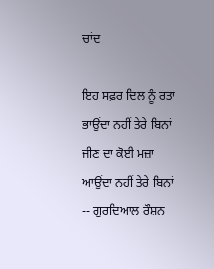ਚਾਂਦ

ਇਹ ਸਫ਼ਰ ਦਿਲ ਨੂੰ ਰਤਾ ਭਾਉਂਦਾ ਨਹੀਂ ਤੇਰੇ ਬਿਨਾਂ
ਜੀਣ ਦਾ ਕੋਈ ਮਜ਼ਾ ਆਉਂਦਾ ਨਹੀਂ ਤੇਰੇ ਬਿਨਾਂ
-- ਗੁਰਦਿਆਲ ਰੌਸ਼ਨ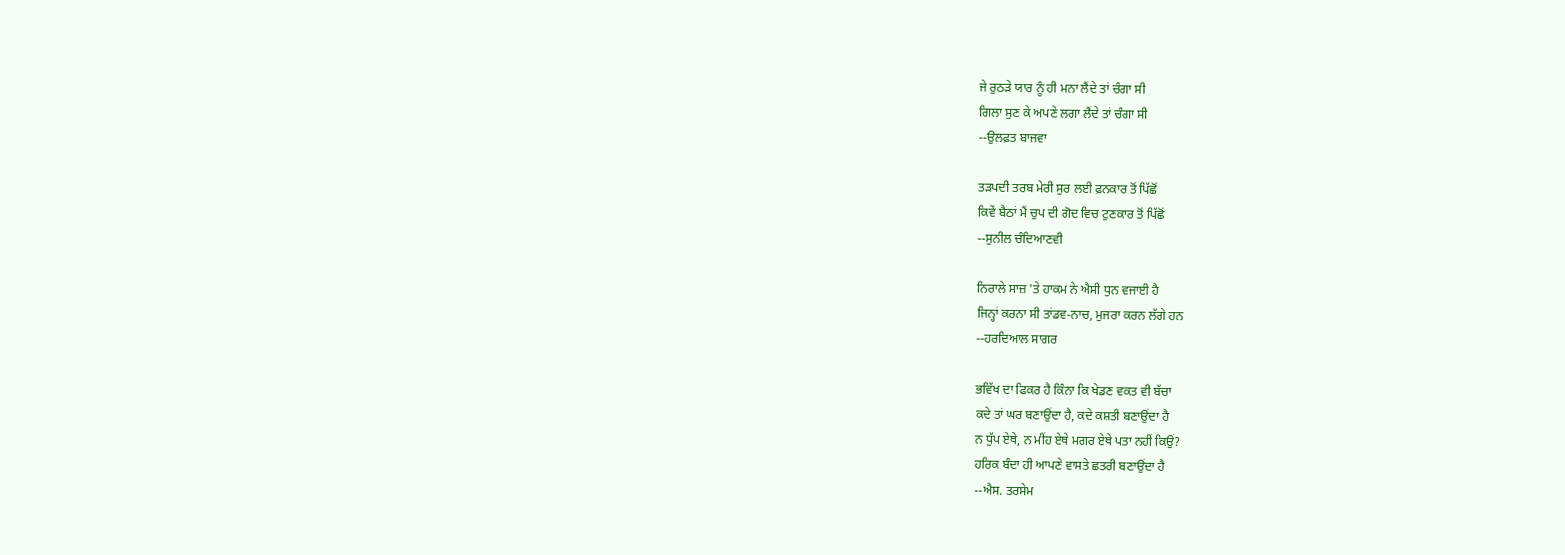ਜੇ ਰੁਠੜੇ ਯਾਰ ਨੂੰ ਹੀ ਮਨਾ ਲੈਂਦੇ ਤਾਂ ਚੰਗਾ ਸੀ
ਗਿਲਾ ਸੁਣ ਕੇ ਅਪਣੇ ਲਗਾ ਲੈਂਦੇ ਤਾਂ ਚੰਗਾ ਸੀ
--ਉਲਫ਼ਤ ਬਾਜਵਾ

ਤੜਪਦੀ ਤਰਬ ਮੇਰੀ ਸੁਰ ਲਈ ਫ਼ਨਕਾਰ ਤੋਂ ਪਿੱਛੋਂ
ਕਿਵੇਂ ਬੈਠਾਂ ਮੈਂ ਚੁਪ ਦੀ ਗੋਦ ਵਿਚ ਟੁਣਕਾਰ ਤੋਂ ਪਿੱਛੋਂ
--ਸੁਨੀਲ ਚੰਦਿਆਣਵੀ

ਨਿਰਾਲੇ ਸਾਜ਼ 'ਤੇ ਹਾਕਮ ਨੇ ਐਸੀ ਧੁਨ ਵਜਾਈ ਹੈ
ਜਿਨ੍ਹਾਂ ਕਰਨਾ ਸੀ ਤਾਂਡਵ-ਨਾਚ, ਮੁਜਰਾ ਕਰਨ ਲੱਗੇ ਹਨ
--ਹਰਦਿਆਲ ਸਾਗਰ

ਭਵਿੱਖ ਦਾ ਫਿਕਰ ਹੈ ਕਿੰਨਾ ਕਿ ਖੇਡਣ ਵਕਤ ਵੀ ਬੱਚਾ
ਕਦੇ ਤਾਂ ਘਰ ਬਣਾਉਂਦਾ ਹੈ, ਕਦੇ ਕਸ਼ਤੀ ਬਣਾਉਂਦਾ ਹੈ
ਨ ਧੁੱਪ ਏਥੇ, ਨ ਮੀਂਹ ਏਥੇ ਮਗਰ ਏਥੇ ਪਤਾ ਨਹੀਂ ਕਿਉਂ?
ਹਰਿਕ ਬੰਦਾ ਹੀ ਆਪਣੇ ਵਾਸਤੇ ਛਤਰੀ ਬਣਾਉਂਦਾ ਹੈ
--ਐਸ. ਤਰਸੇਮ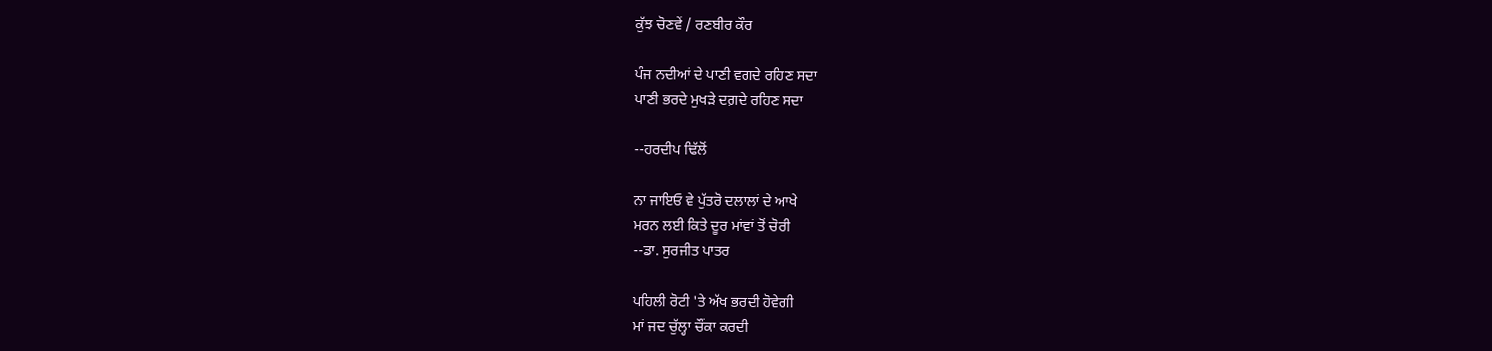ਕੁੱਝ ਚੋਣਵੇਂ / ਰਣਬੀਰ ਕੌਰ

ਪੰਜ ਨਦੀਆਂ ਦੇ ਪਾਣੀ ਵਗਦੇ ਰਹਿਣ ਸਦਾ
ਪਾਣੀ ਭਰਦੇ ਮੁਖੜੇ ਦਗ਼ਦੇ ਰਹਿਣ ਸਦਾ

--ਹਰਦੀਪ ਢਿੱਲੋਂ

ਨਾ ਜਾਇਓ ਵੇ ਪੁੱਤਰੋ ਦਲਾਲਾਂ ਦੇ ਆਖੇ
ਮਰਨ ਲਈ ਕਿਤੇ ਦੂਰ ਮਾਂਵਾਂ ਤੋਂ ਚੋਰੀ
--ਡਾ. ਸੁਰਜੀਤ ਪਾਤਰ

ਪਹਿਲੀ ਰੋਟੀ 'ਤੇ ਅੱਖ ਭਰਦੀ ਹੋਵੇਗੀ
ਮਾਂ ਜਦ ਚੁੱਲ੍ਹਾ ਚੌਂਕਾ ਕਰਦੀ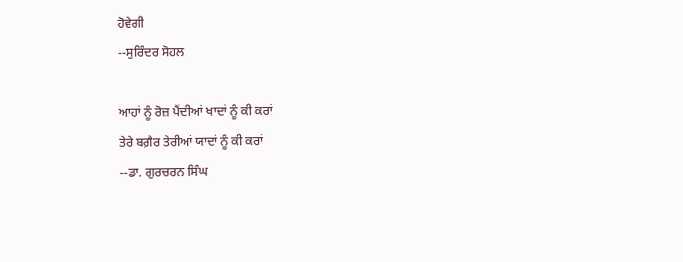ਹੋਵੇਗੀ
--ਸੁਰਿੰਦਰ ਸੋਹਲ

ਆਹਾਂ ਨੂੰ ਰੋਜ਼ ਪੈਂਦੀਆਂ ਖਾਦਾਂ ਨੂੰ ਕੀ ਕਰਾਂ
ਤੇਰੇ ਬਗ਼ੈਰ ਤੇਰੀਆਂ ਯਾਦਾਂ ਨੂੰ ਕੀ ਕਰਾਂ
--ਡਾ. ਗੁਰਚਰਨ ਸਿੰਘ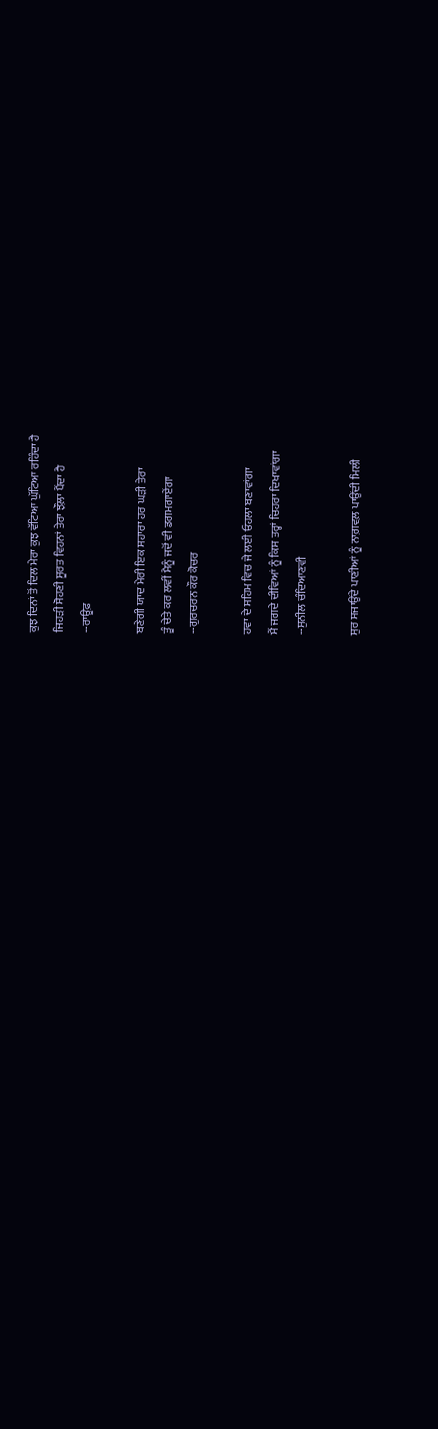ਕੁਝ ਦਿਨਾਂ ਤੋਂ ਦਿਲ ਮੇਰਾ ਕੁਝ ਵੱਟਿਆ ਘੁੱਟਿਆ ਰਹਿੰਦਾ ਹੈ
ਜਿਹੜੀ ਸੋਹਣੀ ਸੂਰਤ ਵਿਹਨਾਂ ਤੇਰਾ ਝੌਲ਼ਾ ਪੈਂਦਾ ਹੈ
--ਰਾਊਫ਼

ਬਣੇਗੀ ਯਾਦ ਮੇਰੀ ਇਕ ਸਹਾਰਾ ਹਰ ਘੜੀ ਤੇਰਾ
ਤੂੰ ਚੇਤੇ ਕਰ ਲਵੀਂ ਮੈਨੂੰ ਜਦੋਂ ਵੀ ਡਗਮਗਾਏਂਗਾ
--ਗੁਰਚਰਨ ਕੌਰ ਕੋਚਰ

ਹਵਾ ਦੇ ਸਹਿਮ ਵਿਚ ਜੇ ਲਈ ਓਹਲਾ ਬਣਾਵਾਂਗਾ
ਮੈਂ ਜਗਦੇ ਦੀਵਿਆਂ ਨੂੰ ਕਿਸ ਤਰ੍ਹਾਂ ਚਿਹਰਾ ਦਿਖਾਵਾਂਗਾ
--ਸੁਨੀਲ ਚੰਦਿਆਣਵੀ

ਸੁਰ ਸਜਾਉਂਦੇ ਪਾਣੀਆਂ ਨੂੰ ਨਾਗ਼ਵਲ਼ ਪਾਉਂਦੀ ਮਿਲੀ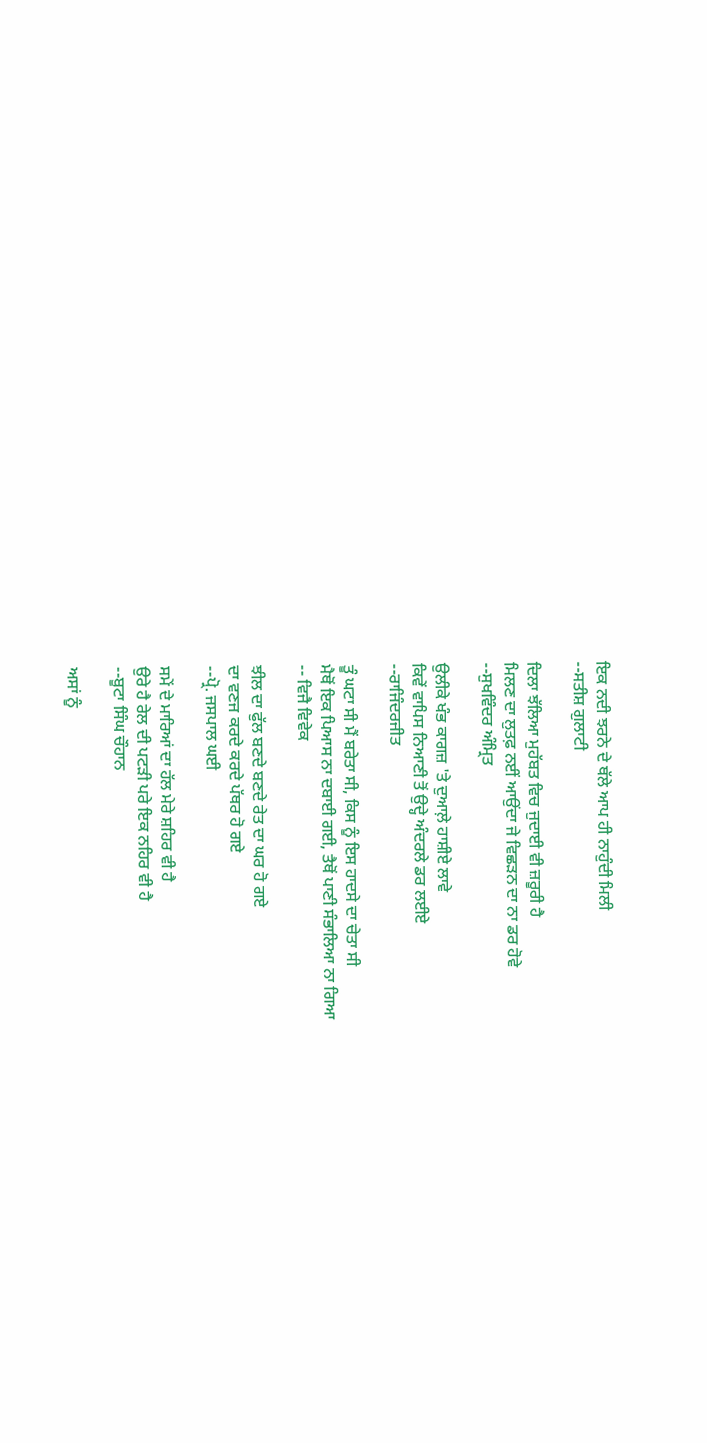ਇਕ ਨਦੀ ਝਰਨੇ ਦੇ ਥੱਲੇ ਆਪ ਹੀ ਨਾਹੁੰਦੀ ਮਿਲੀ
--ਸਤੀਸ਼ ਗੁਲਾਟੀ

ਦਿਲਾ ਝੱਲਿਆ ਮੁਹੱਬਤ ਵਿਚ ਜੁਦਾਈ ਵੀ ਜ਼ਰੂਰੀ ਹੈ
ਮਿਲਣ ਦਾ ਲੁਤਫ਼ ਨਈਂ ਆਉਂਦਾ ਜੇ ਵਿਛੜਨ ਦਾ ਨਾ ਡਰ ਹੋਵੇ
--ਸੁਖਵਿੰਦਰ ਅੰਮ੍ਰਿਤ

ਉਲੀਕੇ ਖੰਭ ਕਾਗਜ਼ 'ਤੇ ਦੁਆਲ਼ੇ ਹਾਸ਼ੀਏ ਲਾਵੇ
ਕਿਵੇਂ ਵਾਪਿਸ ਨਿਆਣੀ ਤੋਂ ਉਦ੍ਹੇ ਅੰਦਰਲੇ ਡਰ ਲਈਏ
--ਰਾਜਿੰਦਰਜੀਤ

ਤੂੰ ਘਟਾ ਸੀ ਮੈਂ ਬਰੇਤਾ ਸੀ, ਕਿਸ ਨੂੰ ਇਸ ਹਾਦਸੇ ਦਾ ਚੇਤਾ ਸੀ
ਮੈਥੋਂ ਇਕ ਪਿਆਸ ਨਾ ਦਬਾਈ ਗਈ, ਤੈਥੋਂ ਪਾਣੀ ਸੰਭਾਲਿਆ ਨਾ ਗਿਆ
-- ਵਿਜੈ ਵਿਵੇਕ

ਝੀਲ ਦਾ ਫੁੱਲ ਬਣਦੇ ਬਣਦੇ ਰੇਤ ਦਾ ਘਰ ਹੋ ਗਏ
ਦਾ ਵਣਜ ਕਰਦੇ ਕਰਦੇ ਪੱਥਰ ਹੋ ਗਏ
--ਪ੍ਰੋ. ਜਸਪਾਲ ਘਈ

ਸਮੇਂ ਦੇ ਮਾਰਿਆਂ ਦਾ ਹੱਲ ਮੇਰੇ ਸ਼ਹਿਰ ਵੀ ਹੈ
ਉਰੇ ਹੈ ਰੇਲ ਦੀ ਪਟੜੀ ਪਰੇ ਇਕ ਨਹਿਰ ਵੀ ਹੈ
--ਬੂਟਾ ਸਿੰਘ ਚੌਹਾਨ

ਅਸਾਂ ਨੂੰ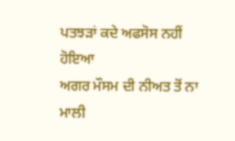ਪਤਝੜਾਂ ਕਦੇ ਅਫਸੋਸ ਨਹੀਂ ਹੋਇਆ
ਅਗਰ ਮੌਸਮ ਦੀ ਨੀਅਤ ਤੋਂ ਨਾ ਮਾਲੀ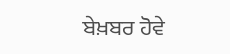ਬੇਖ਼ਬਰ ਹੋਵੇ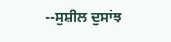--ਸੁਸ਼ੀਲ ਦੁਸਾਂਝ